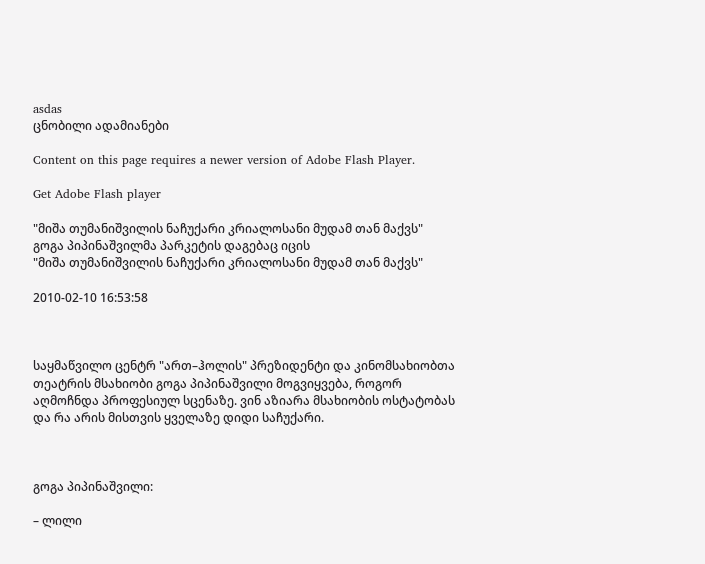asdas
ცნობილი ადამიანები

Content on this page requires a newer version of Adobe Flash Player.

Get Adobe Flash player

"მიშა თუმანიშვილის ნაჩუქარი კრიალოსანი მუდამ თან მაქვს"
გოგა პიპინაშვილმა პარკეტის დაგებაც იცის
"მიშა თუმანიშვილის ნაჩუქარი კრიალოსანი მუდამ თან მაქვს"

2010-02-10 16:53:58



საყმაწვილო ცენტრ "ართ–ჰოლის" პრეზიდენტი და კინომსახიობთა თეატრის მსახიობი გოგა პიპინაშვილი მოგვიყვება, როგორ აღმოჩნდა პროფესიულ სცენაზე. ვინ აზიარა მსახიობის ოსტატობას და რა არის მისთვის ყველაზე დიდი საჩუქარი.



გოგა პიპინაშვილი:

– ლილი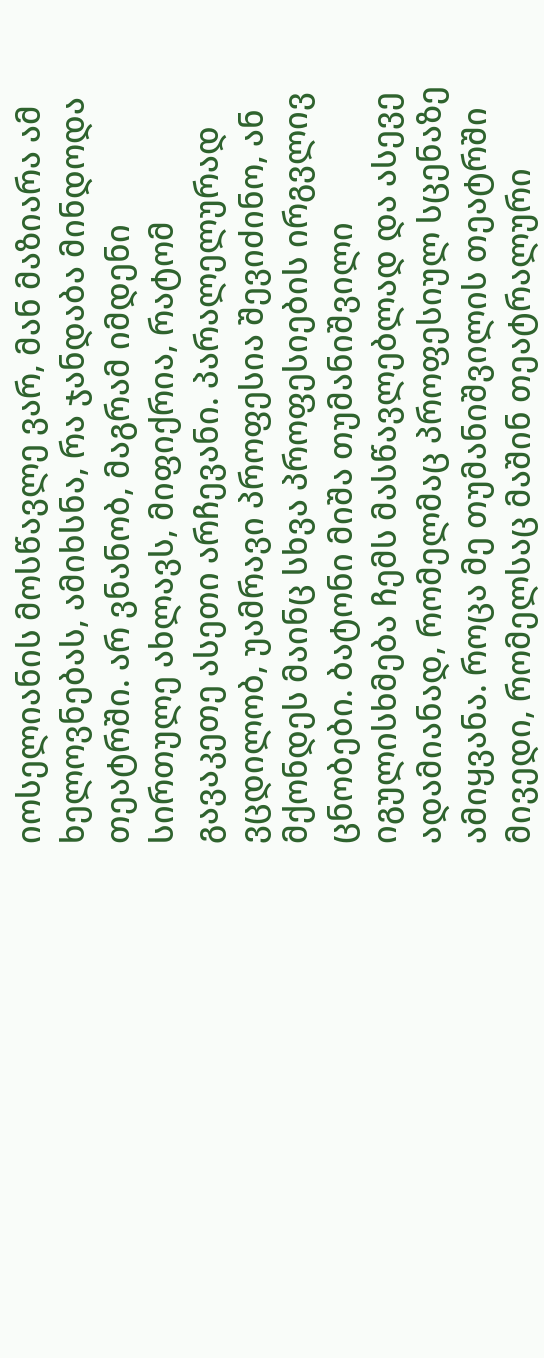იოსელიანის მოსწავლე ვარ, მან მაზიარა ამ ხელოვნებას, ამიხსნა, რა ჯანდაბა მინდოდა თეატრში. არ ვნანობ, მაგრამ იმდენი სირთულე ახლავს, მიფიქრია, რატომ გავაკეთე ასეთი არჩევანი. პარალელურად ვცდილობ, უამრავი პროფესია შევიძინო, ან მქონდეს მაინც სხვა პროფესიების ირგვლივ ცნობები. ბატონი მიშა თუმანიშვილი იგულისხმება ჩემს მასწავლებლად და ასევე ადამიანად, რომელმაც პროფესიულ სცენაზე ამიყვანა. როცა მე თუმანიშვილის თეატრში მივედი, რომელსაც მაშინ თეატრალური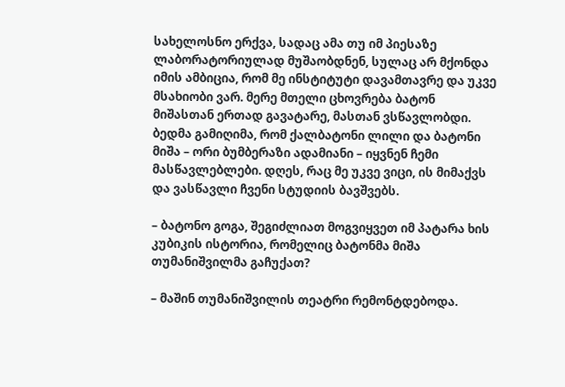სახელოსნო ერქვა, სადაც ამა თუ იმ პიესაზე ლაბორატორიულად მუშაობდნენ, სულაც არ მქონდა იმის ამბიცია, რომ მე ინსტიტუტი დავამთავრე და უკვე მსახიობი ვარ. მერე მთელი ცხოვრება ბატონ მიშასთან ერთად გავატარე, მასთან ვსწავლობდი. ბედმა გამიღიმა, რომ ქალბატონი ლილი და ბატონი მიშა – ორი ბუმბერაზი ადამიანი – იყვნენ ჩემი მასწავლებლები. დღეს, რაც მე უკვე ვიცი, ის მიმაქვს და ვასწავლი ჩვენი სტუდიის ბავშვებს.

– ბატონო გოგა, შეგიძლიათ მოგვიყვეთ იმ პატარა ხის კუბიკის ისტორია, რომელიც ბატონმა მიშა თუმანიშვილმა გაჩუქათ?

– მაშინ თუმანიშვილის თეატრი რემონტდებოდა.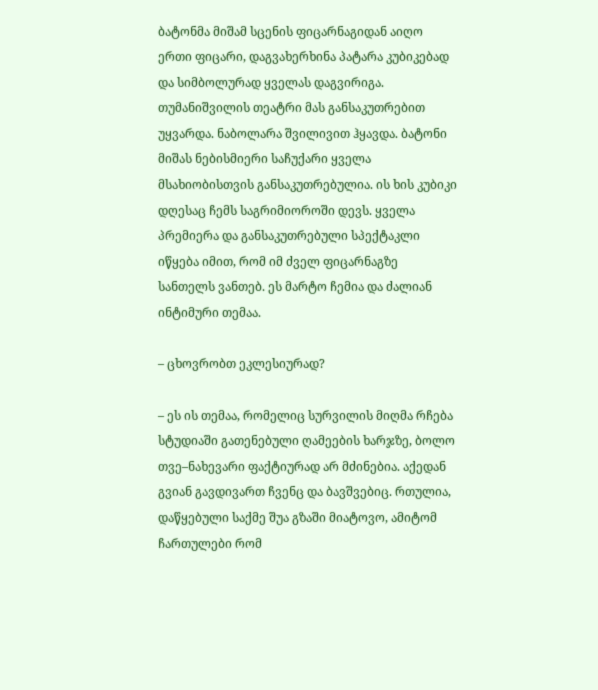ბატონმა მიშამ სცენის ფიცარნაგიდან აიღო ერთი ფიცარი, დაგვახერხინა პატარა კუბიკებად და სიმბოლურად ყველას დაგვირიგა. თუმანიშვილის თეატრი მას განსაკუთრებით უყვარდა. ნაბოლარა შვილივით ჰყავდა. ბატონი მიშას ნებისმიერი საჩუქარი ყველა მსახიობისთვის განსაკუთრებულია. ის ხის კუბიკი დღესაც ჩემს საგრიმიოროში დევს. ყველა პრემიერა და განსაკუთრებული სპექტაკლი იწყება იმით, რომ იმ ძველ ფიცარნაგზე სანთელს ვანთებ. ეს მარტო ჩემია და ძალიან ინტიმური თემაა.

– ცხოვრობთ ეკლესიურად?

– ეს ის თემაა, რომელიც სურვილის მიღმა რჩება სტუდიაში გათენებული ღამეების ხარჯზე, ბოლო თვე–ნახევარი ფაქტიურად არ მძინებია. აქედან გვიან გავდივართ ჩვენც და ბავშვებიც. რთულია, დაწყებული საქმე შუა გზაში მიატოვო, ამიტომ ჩართულები რომ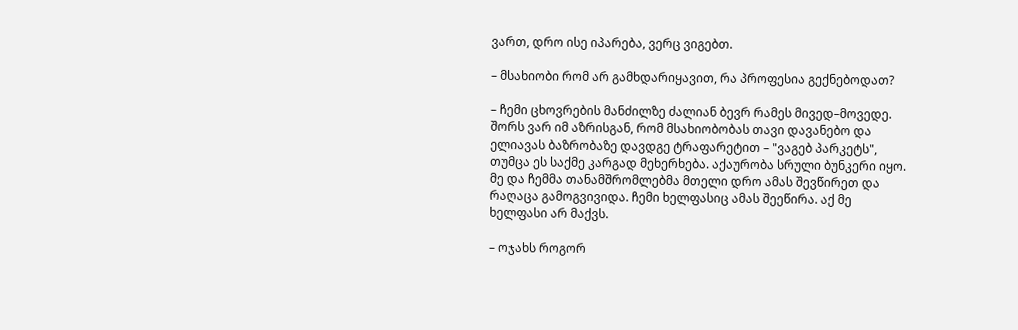ვართ, დრო ისე იპარება, ვერც ვიგებთ.

– მსახიობი რომ არ გამხდარიყავით, რა პროფესია გექნებოდათ?

– ჩემი ცხოვრების მანძილზე ძალიან ბევრ რამეს მივედ–მოვედე. შორს ვარ იმ აზრისგან, რომ მსახიობობას თავი დავანებო და ელიავას ბაზრობაზე დავდგე ტრაფარეტით – "ვაგებ პარკეტს", თუმცა ეს საქმე კარგად მეხერხება. აქაურობა სრული ბუნკერი იყო. მე და ჩემმა თანამშრომლებმა მთელი დრო ამას შევწირეთ და რაღაცა გამოგვივიდა. ჩემი ხელფასიც ამას შეეწირა. აქ მე ხელფასი არ მაქვს.

– ოჯახს როგორ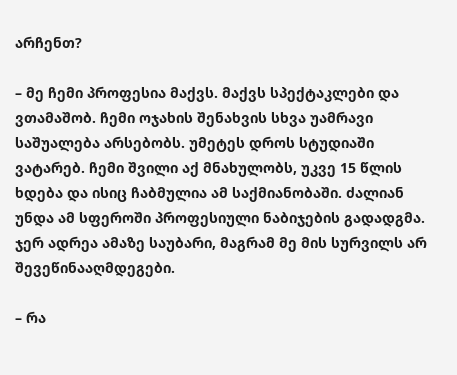არჩენთ?

– მე ჩემი პროფესია მაქვს. მაქვს სპექტაკლები და ვთამაშობ. ჩემი ოჯახის შენახვის სხვა უამრავი საშუალება არსებობს. უმეტეს დროს სტუდიაში ვატარებ. ჩემი შვილი აქ მნახულობს, უკვე 15 წლის ხდება და ისიც ჩაბმულია ამ საქმიანობაში. ძალიან უნდა ამ სფეროში პროფესიული ნაბიჯების გადადგმა. ჯერ ადრეა ამაზე საუბარი, მაგრამ მე მის სურვილს არ შევეწინააღმდეგები.

– რა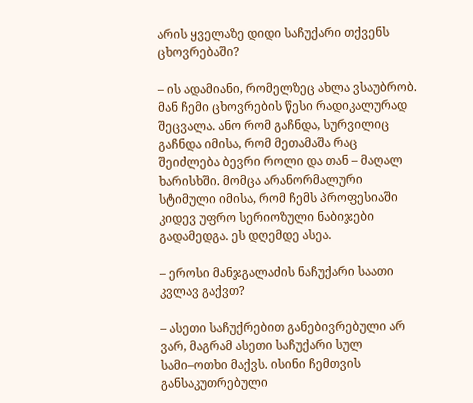არის ყველაზე დიდი საჩუქარი თქვენს ცხოვრებაში?

– ის ადამიანი, რომელზეც ახლა ვსაუბრობ. მან ჩემი ცხოვრების წესი რადიკალურად შეცვალა. ანო რომ გაჩნდა, სურვილიც გაჩნდა იმისა, რომ მეთამაშა რაც შეიძლება ბევრი როლი და თან – მაღალ ხარისხში. მომცა არანორმალური სტიმული იმისა, რომ ჩემს პროფესიაში კიდევ უფრო სერიოზული ნაბიჯები გადამედგა. ეს დღემდე ასეა.

– ეროსი მანჯგალაძის ნაჩუქარი საათი კვლავ გაქვთ?

– ასეთი საჩუქრებით განებივრებული არ ვარ, მაგრამ ასეთი საჩუქარი სულ სამი–ოთხი მაქვს. ისინი ჩემთვის განსაკუთრებული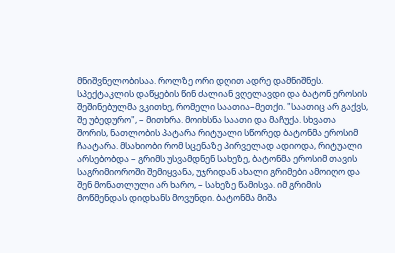მნიშვნელობისაა. როლზე ორი დღით ადრე დამნიშნეს. სპექტაკლის დაწყების წინ ძალიან ვღელავდი და ბატონ ეროსის შეშინებულმა ვკითხე, რომელი საათია–მეთქი. "საათიც არ გაქვს, შე უბედურო", – მითხრა. მოიხსნა საათი და მაჩუქა. სხვათა შორის, ნათლობის პატარა რიტუალი სწორედ ბატონმა ეროსიმ ჩაატარა. მსახიობი რომ სცენაზე პირველად ადიოდა, რიტუალი არსებობდა – გრიმს უსვამდნენ სახეზე, ბატონმა ეროსიმ თავის საგრიმიოროში შემიყვანა, უჯრიდან ახალი გრიმები ამოიღო და შენ მონათლული არ ხარო, – სახეზე წამისვა. იმ გრიმის მოწმენდას დიდხანს მოვუნდი. ბატონმა მიშა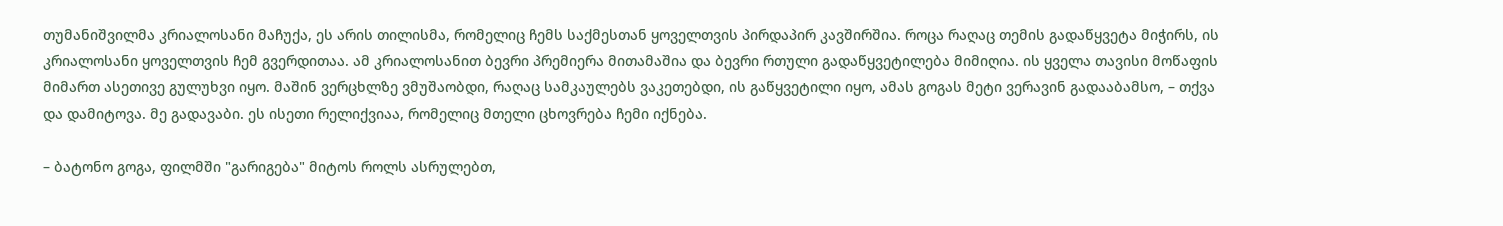თუმანიშვილმა კრიალოსანი მაჩუქა, ეს არის თილისმა, რომელიც ჩემს საქმესთან ყოველთვის პირდაპირ კავშირშია. როცა რაღაც თემის გადაწყვეტა მიჭირს, ის კრიალოსანი ყოველთვის ჩემ გვერდითაა. ამ კრიალოსანით ბევრი პრემიერა მითამაშია და ბევრი რთული გადაწყვეტილება მიმიღია. ის ყველა თავისი მოწაფის მიმართ ასეთივე გულუხვი იყო. მაშინ ვერცხლზე ვმუშაობდი, რაღაც სამკაულებს ვაკეთებდი, ის გაწყვეტილი იყო, ამას გოგას მეტი ვერავინ გადააბამსო, – თქვა და დამიტოვა. მე გადავაბი. ეს ისეთი რელიქვიაა, რომელიც მთელი ცხოვრება ჩემი იქნება.

– ბატონო გოგა, ფილმში "გარიგება" მიტოს როლს ასრულებთ,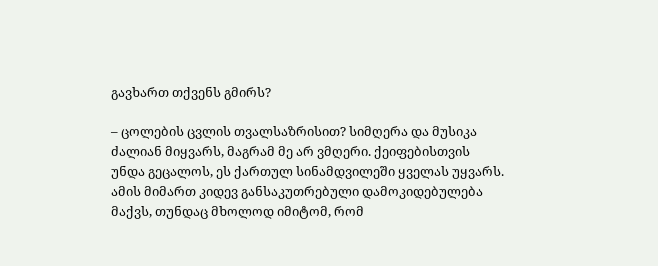გავხართ თქვენს გმირს?

– ცოლების ცვლის თვალსაზრისით? სიმღერა და მუსიკა ძალიან მიყვარს, მაგრამ მე არ ვმღერი. ქეიფებისთვის უნდა გეცალოს, ეს ქართულ სინამდვილეში ყველას უყვარს. ამის მიმართ კიდევ განსაკუთრებული დამოკიდებულება მაქვს, თუნდაც მხოლოდ იმიტომ, რომ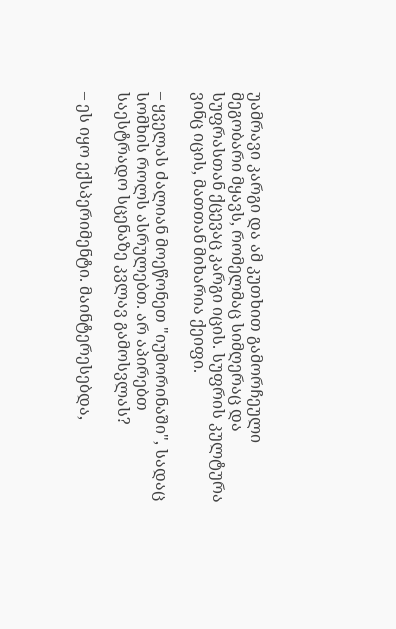უამრავი კარგი და ამ კუთხით გამორჩეული მეგობარი მყავს, რომელმაც სიმღერაც და სუფრასთან ქცევაც კარგი იცის. სუფრის კულტურა ვინც იცის, მათთან მიხარია ქეიფი.

– ყველას ძალიან მოეწონეთ "იუმორინაში", სადაც სომხის როლს ასრულებთ. არ აპირებთ საესტრადო სცენაზე კვლავ გამოსვლას?

– ეს იყო ექსპერიმენტი. მაინტერესებდა,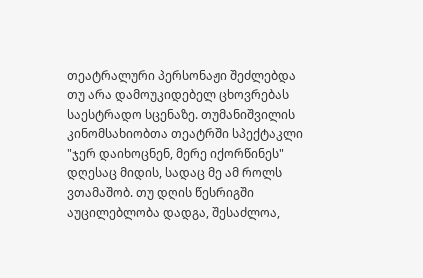თეატრალური პერსონაჟი შეძლებდა თუ არა დამოუკიდებელ ცხოვრებას საესტრადო სცენაზე. თუმანიშვილის კინომსახიობთა თეატრში სპექტაკლი "ჯერ დაიხოცნენ, მერე იქორწინეს" დღესაც მიდის, სადაც მე ამ როლს ვთამაშობ. თუ დღის წესრიგში აუცილებლობა დადგა, შესაძლოა,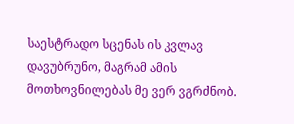საესტრადო სცენას ის კვლავ დავუბრუნო, მაგრამ ამის მოთხოვნილებას მე ვერ ვგრძნობ.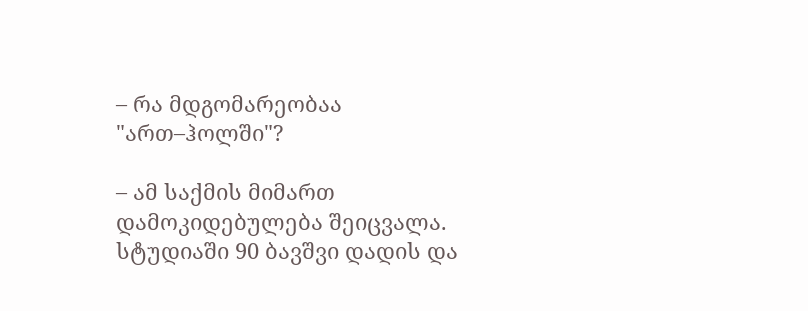– რა მდგომარეობაა "ართ–ჰოლში"?

– ამ საქმის მიმართ დამოკიდებულება შეიცვალა. სტუდიაში 90 ბავშვი დადის და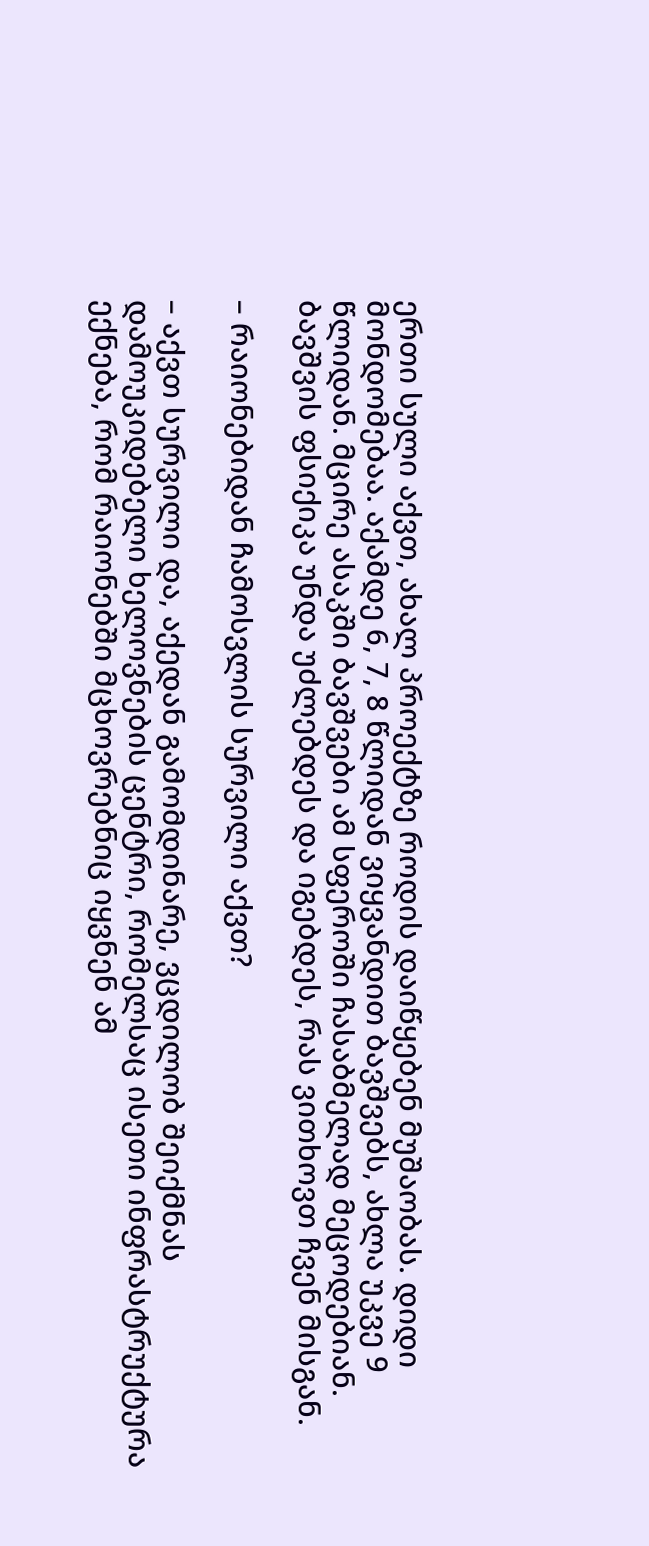ერთი სული აქვთ, ახალ პროექტზე როდის დაიწყებენ მუშაობას. დიდი მონდომებაა. აქამდე 6, 7, 8 წლიდან ვიყვანდით ბავშვებს, ახლა უკვე 9 წლიდან. მცირე ასაკში ბავშვები ამ სფეროში ჩასაბმელად მეცოდებიან. ბავშვის ფსიქიკა უნდა უძლებდეს და იგებდეს, რას ვითხოვთ ჩვენ მისგან.

– რაიონებიდან ჩამოსვლის სურვილი აქვთ?

– აქვთ სურვილი და, აქედან გამომდინარე, ვცდილობ შეიქმნას დამოუკიდებელი ხელოვნების ცენტრი, რომელსაც ისეთი ინფრასტრუქტურა ექნება, რომ რაიონებში მცხოვრებნიც იყვნენ ამ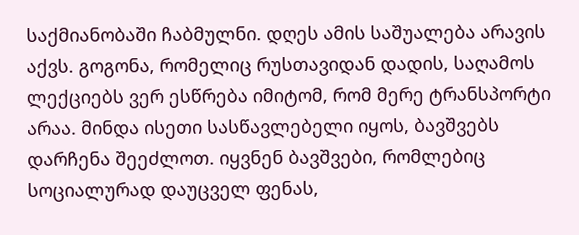საქმიანობაში ჩაბმულნი. დღეს ამის საშუალება არავის აქვს. გოგონა, რომელიც რუსთავიდან დადის, საღამოს ლექციებს ვერ ესწრება იმიტომ, რომ მერე ტრანსპორტი არაა. მინდა ისეთი სასწავლებელი იყოს, ბავშვებს დარჩენა შეეძლოთ. იყვნენ ბავშვები, რომლებიც სოციალურად დაუცველ ფენას,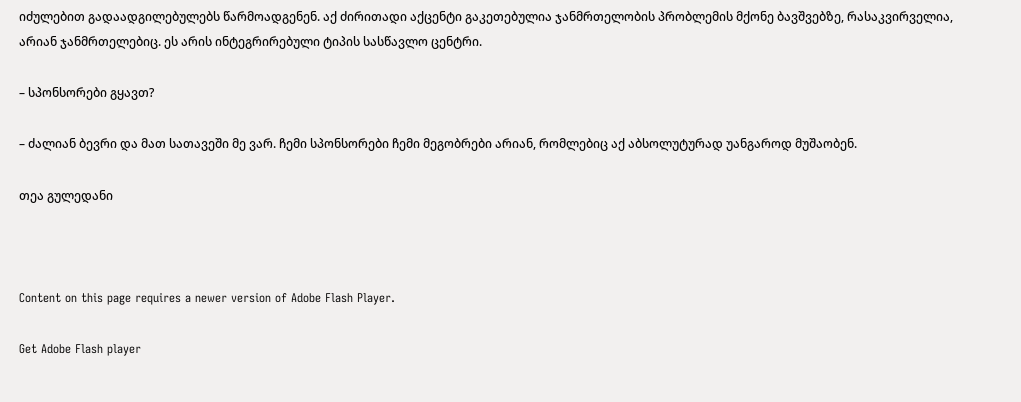იძულებით გადაადგილებულებს წარმოადგენენ. აქ ძირითადი აქცენტი გაკეთებულია ჯანმრთელობის პრობლემის მქონე ბავშვებზე, რასაკვირველია, არიან ჯანმრთელებიც. ეს არის ინტეგრირებული ტიპის სასწავლო ცენტრი.

– სპონსორები გყავთ?

– ძალიან ბევრი და მათ სათავეში მე ვარ. ჩემი სპონსორები ჩემი მეგობრები არიან, რომლებიც აქ აბსოლუტურად უანგაროდ მუშაობენ.

თეა გულედანი



Content on this page requires a newer version of Adobe Flash Player.

Get Adobe Flash player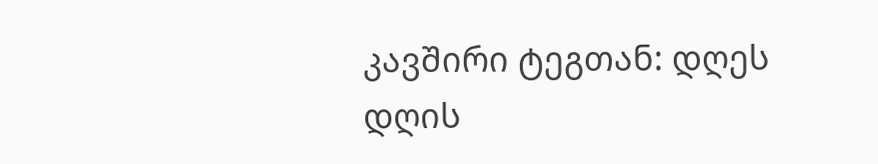კავშირი ტეგთან: დღეს
დღის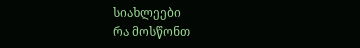სიახლეები
რა მოსწონთ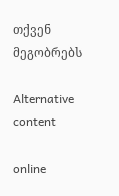თქვენ მეგობრებს

Alternative content

online